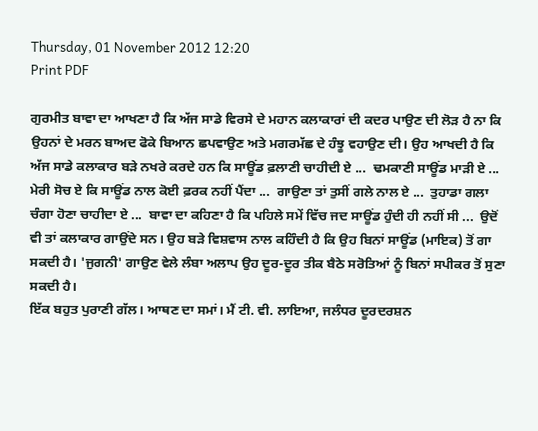Thursday, 01 November 2012 12:20
Print PDF

ਗੁਰਮੀਤ ਬਾਵਾ ਦਾ ਆਖਣਾ ਹੈ ਕਿ ਅੱਜ ਸਾਡੇ ਵਿਰਸੇ ਦੇ ਮਹਾਨ ਕਲਾਕਾਰਾਂ ਦੀ ਕਦਰ ਪਾਉਣ ਦੀ ਲੋੜ ਹੈ ਨਾ ਕਿ ਉਹਨਾਂ ਦੇ ਮਰਨ ਬਾਅਦ ਫੋਕੇ ਬਿਆਨ ਛਪਵਾਉਣ ਅਤੇ ਮਗਰਮੱਛ ਦੇ ਹੰਝੂ ਵਹਾਉਣ ਦੀ। ਉਹ ਆਖਦੀ ਹੈ ਕਿ ਅੱਜ ਸਾਡੇ ਕਲਾਕਾਰ ਬੜੇ ਨਖਰੇ ਕਰਦੇ ਹਨ ਕਿ ਸਾਊਂਡ ਫ਼ਲਾਣੀ ਚਾਹੀਦੀ ਏ ...  ਢਮਕਾਣੀ ਸਾਊਂਡ ਮਾੜੀ ਏ ...  ਮੇਰੀ ਸੋਚ ਏ ਕਿ ਸਾਊਂਡ ਨਾਲ ਕੋਈ ਫ਼ਰਕ ਨਹੀਂ ਪੈਂਦਾ ...  ਗਾਉਣਾ ਤਾਂ ਤੁਸੀਂ ਗਲੇ ਨਾਲ ਏ ...  ਤੁਹਾਡਾ ਗਲਾ ਚੰਗਾ ਹੋਣਾ ਚਾਹੀਦਾ ਏ ...  ਬਾਵਾ ਦਾ ਕਹਿਣਾ ਹੈ ਕਿ ਪਹਿਲੇ ਸਮੇਂ ਵਿੱਚ ਜਦ ਸਾਊਂਡ ਹੁੰਦੀ ਹੀ ਨਹੀਂ ਸੀ ...  ਉਦੋਂ ਵੀ ਤਾਂ ਕਲਾਕਾਰ ਗਾਉਂਦੇ ਸਨ। ਉਹ ਬੜੇ ਵਿਸ਼ਵਾਸ ਨਾਲ ਕਹਿੰਦੀ ਹੈ ਕਿ ਉਹ ਬਿਨਾਂ ਸਾਊਂਡ (ਮਾਇਕ) ਤੋਂ ਗਾ ਸਕਦੀ ਹੈ। 'ਜੁਗਨੀ' ਗਾਉਣ ਵੇਲੇ ਲੰਬਾ ਅਲਾਪ ਉਹ ਦੂਰ-ਦੂਰ ਤੀਕ ਬੈਠੇ ਸਰੋਤਿਆਂ ਨੂੰ ਬਿਨਾਂ ਸਪੀਕਰ ਤੋਂ ਸੁਣਾ ਸਕਦੀ ਹੈ।
ਇੱਕ ਬਹੁਤ ਪੁਰਾਣੀ ਗੱਲ। ਆਥਣ ਦਾ ਸਮਾਂ। ਮੈਂ ਟੀ. ਵੀ. ਲਾਇਆ, ਜਲੰਧਰ ਦੂਰਦਰਸ਼ਨ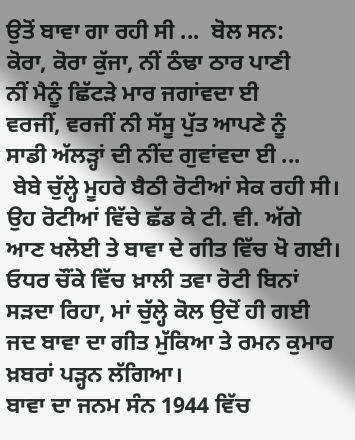ਉਤੋਂ ਬਾਵਾ ਗਾ ਰਹੀ ਸੀ ...  ਬੋਲ ਸਨ:
ਕੋਰਾ, ਕੋਰਾ ਕੁੱਜਾ, ਨੀਂ ਠੰਢਾ ਠਾਰ ਪਾਣੀ
ਨੀਂ ਮੈਨੂੰ ਛਿੱਟੜੇ ਮਾਰ ਜਗਾਂਵਦਾ ਈ
ਵਰਜੀਂ, ਵਰਜੀਂ ਨੀ ਸੱਸੂ ਪੁੱਤ ਆਪਣੇ ਨੂੰ
ਸਾਡੀ ਅੱਲੜ੍ਹਾਂ ਦੀ ਨੀਂਦ ਗੁਵਾਂਵਦਾ ਈ ...
 ਬੇਬੇ ਚੁੱਲ੍ਹੇ ਮੂਹਰੇ ਬੈਠੀ ਰੋਟੀਆਂ ਸੇਕ ਰਹੀ ਸੀ। ਉਹ ਰੋਟੀਆਂ ਵਿੱਚੇ ਛੱਡ ਕੇ ਟੀ. ਵੀ. ਅੱਗੇ ਆਣ ਖਲੋਈ ਤੇ ਬਾਵਾ ਦੇ ਗੀਤ ਵਿੱਚ ਖੋ ਗਈ। ਓਧਰ ਚੌਂਕੇ ਵਿੱਚ ਖ਼ਾਲੀ ਤਵਾ ਰੋਟੀ ਬਿਨਾਂ ਸੜਦਾ ਰਿਹਾ, ਮਾਂ ਚੁੱਲ੍ਹੇ ਕੋਲ ਉਦੋਂ ਹੀ ਗਈ ਜਦ ਬਾਵਾ ਦਾ ਗੀਤ ਮੁੱਕਿਆ ਤੇ ਰਮਨ ਕੁਮਾਰ ਖ਼ਬਰਾਂ ਪੜ੍ਹਨ ਲੱਗਿਆ।
ਬਾਵਾ ਦਾ ਜਨਮ ਸੰਨ 1944 ਵਿੱਚ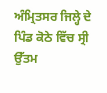ਅੰਮ੍ਰਿਤਸਰ ਜਿਲ੍ਹੇ ਦੇ ਪਿੰਡ ਕੋਠੇ ਵਿੱਚ ਸ੍ਰੀ ਉੱਤਮ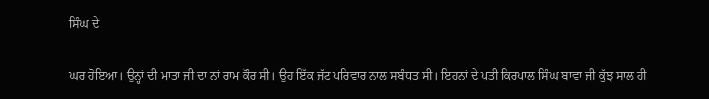ਸਿੰਘ ਦੇ

ਘਰ ਹੋਇਆ। ਉਨ੍ਹਾਂ ਦੀ ਮਾਤਾ ਜੀ ਦਾ ਨਾਂ ਰਾਮ ਕੌਰ ਸੀ। ਉਹ ਇੱਕ ਜੱਟ ਪਰਿਵਾਰ ਨਾਲ ਸਬੰਧਤ ਸੀ। ਇਹਨਾਂ ਦੇ ਪਤੀ ਕਿਰਪਾਲ ਸਿੰਘ ਬਾਵਾ ਜੀ ਕੁੱਝ ਸਾਲ ਹੀ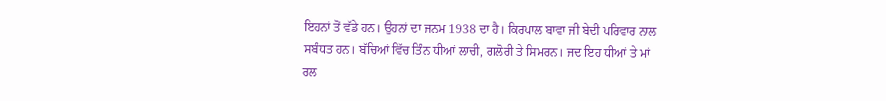ਇਹਨਾਂ ਤੋਂ ਵੱਡੇ ਹਨ। ਉਹਨਾਂ ਦਾ ਜਨਮ 1938 ਦਾ ਹੈ। ਕਿਰਪਾਲ ਬਾਵਾ ਜੀ ਬੇਦੀ ਪਰਿਵਾਰ ਨਾਲ ਸਬੰਧਤ ਹਨ। ਬੱਚਿਆਂ ਵਿੱਚ ਤਿੰਨ ਧੀਆਂ ਲਾਚੀ, ਗਲੋਰੀ ਤੇ ਸਿਮਰਨ। ਜਦ ਇਹ ਧੀਆਂ ਤੇ ਮਾਂ ਰਲ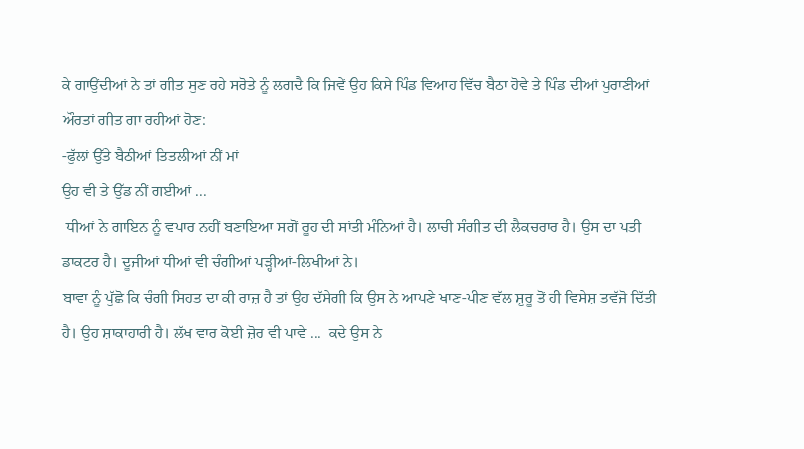ਕੇ ਗਾਉਂਦੀਆਂ ਨੇ ਤਾਂ ਗੀਤ ਸੁਣ ਰਹੇ ਸਰੋਤੇ ਨੂੰ ਲਗਦੈ ਕਿ ਜਿਵੇਂ ਉਹ ਕਿਸੇ ਪਿੰਡ ਵਿਆਹ ਵਿੱਚ ਬੈਠਾ ਹੋਵੇ ਤੇ ਪਿੰਡ ਦੀਆਂ ਪੁਰਾਣੀਆਂ ਔਰਤਾਂ ਗੀਤ ਗਾ ਰਹੀਆਂ ਹੋਣ:
-ਫੁੱਲਾਂ ਉੱਤੇ ਬੈਠੀਆਂ ਤਿਤਲੀਆਂ ਨੀਂ ਮਾਂ
ਉਹ ਵੀ ਤੇ ਉੱਡ ਨੀਂ ਗਈਆਂ ...
 ਧੀਆਂ ਨੇ ਗਾਇਨ ਨੂੰ ਵਪਾਰ ਨਹੀਂ ਬਣਾਇਆ ਸਗੋਂ ਰੂਹ ਦੀ ਸਾਂਤੀ ਮੰਨਿਆਂ ਹੈ। ਲਾਚੀ ਸੰਗੀਤ ਦੀ ਲੈਕਚਰਾਰ ਹੈ। ਉਸ ਦਾ ਪਤੀ ਡਾਕਟਰ ਹੈ। ਦੂਜੀਆਂ ਧੀਆਂ ਵੀ ਚੰਗੀਆਂ ਪੜ੍ਹੀਆਂ-ਲਿਖੀਆਂ ਨੇ।
ਬਾਵਾ ਨੂੰ ਪੁੱਛੋ ਕਿ ਚੰਗੀ ਸਿਹਤ ਦਾ ਕੀ ਰਾਜ਼ ਹੈ ਤਾਂ ਉਹ ਦੱਸੇਗੀ ਕਿ ਉਸ ਨੇ ਆਪਣੇ ਖਾਣ-ਪੀਣ ਵੱਲ ਸ਼ੁਰੂ ਤੋਂ ਹੀ ਵਿਸੇਸ਼ ਤਵੱਜੋ ਦਿੱਤੀ ਹੈ। ਉਹ ਸ਼ਾਕਾਹਾਰੀ ਹੈ। ਲੱਖ ਵਾਰ ਕੋਈ ਜ਼ੋਰ ਵੀ ਪਾਵੇ ...  ਕਦੇ ਉਸ ਨੇ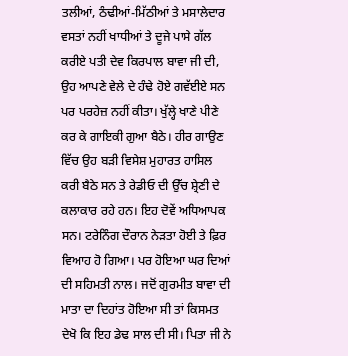ਤਲੀਆਂ, ਠੰਢੀਆਂ-ਮਿੱਠੀਆਂ ਤੇ ਮਸਾਲੇਦਾਰ ਵਸਤਾਂ ਨਹੀਂ ਖਾਧੀਆਂ ਤੇ ਦੂਜੇ ਪਾਸੇ ਗੱਲ ਕਰੀਏ ਪਤੀ ਦੇਵ ਕਿਰਪਾਲ ਬਾਵਾ ਜੀ ਦੀ, ਉਹ ਆਪਣੇ ਵੇਲੇ ਦੇ ਹੰਢੇ ਹੋਏ ਗਵੱਈਏ ਸਨ ਪਰ ਪਰਹੇਜ਼ ਨਹੀਂ ਕੀਤਾ। ਖੁੱਲ੍ਹੇ ਖਾਣੇ ਪੀਣੇ ਕਰ ਕੇ ਗਾਇਕੀ ਗੁਆ ਬੈਠੇ। ਹੀਰ ਗਾਉਣ ਵਿੱਚ ਉਹ ਬੜੀ ਵਿਸੇਸ਼ ਮੁਹਾਰਤ ਹਾਸਿਲ ਕਰੀ ਬੈਠੇ ਸਨ ਤੇ ਰੇਡੀਓ ਦੀ ਉੱਚ ਸ਼੍ਰੇਣੀ ਦੇ ਕਲਾਕਾਰ ਰਹੇ ਹਨ। ਇਹ ਦੋਵੇਂ ਅਧਿਆਪਕ ਸਨ। ਟਰੇਨਿੰਗ ਦੌਰਾਨ ਨੇੜਤਾ ਹੋਈ ਤੇ ਫ਼ਿਰ ਵਿਆਹ ਹੋ ਗਿਆ। ਪਰ ਹੋਇਆ ਘਰ ਦਿਆਂ ਦੀ ਸਹਿਮਤੀ ਨਾਲ। ਜਦੋਂ ਗੁਰਮੀਤ ਬਾਵਾ ਦੀ ਮਾਤਾ ਦਾ ਦਿਹਾਂਤ ਹੋਇਆ ਸੀ ਤਾਂ ਕਿਸਮਤ ਦੇਖੋ ਕਿ ਇਹ ਡੇਢ ਸਾਲ ਦੀ ਸੀ। ਪਿਤਾ ਜੀ ਨੇ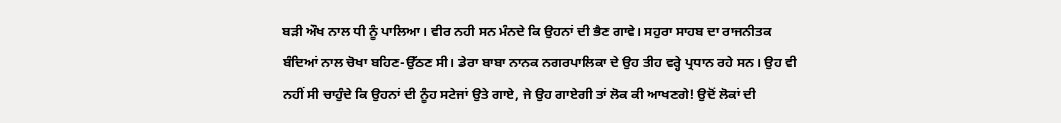ਬੜੀ ਔਖ ਨਾਲ ਧੀ ਨੂੰ ਪਾਲਿਆ। ਵੀਰ ਨਹੀ ਸਨ ਮੰਨਦੇ ਕਿ ਉਹਨਾਂ ਦੀ ਭੈਣ ਗਾਵੇ। ਸਹੁਰਾ ਸਾਹਬ ਦਾ ਰਾਜਨੀਤਕ ਬੰਦਿਆਂ ਨਾਲ ਚੋਖਾ ਬਹਿਣ-ਉੱਠਣ ਸੀ। ਡੇਰਾ ਬਾਬਾ ਨਾਨਕ ਨਗਰਪਾਲਿਕਾ ਦੇ ਉਹ ਤੀਹ ਵਰ੍ਹੇ ਪ੍ਰਧਾਨ ਰਹੇ ਸਨ। ਉਹ ਵੀ ਨਹੀਂ ਸੀ ਚਾਹੁੰਦੇ ਕਿ ਉਹਨਾਂ ਦੀ ਨੂੰਹ ਸਟੇਜਾਂ ਉਤੇ ਗਾਏ, ਜੇ ਉਹ ਗਾਏਗੀ ਤਾਂ ਲੋਕ ਕੀ ਆਖਣਗੇ! ਉਦੋਂ ਲੋਕਾਂ ਦੀ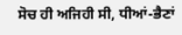ਸੋਚ ਹੀ ਅਜਿਹੀ ਸੀ, ਧੀਆਂ-ਭੈਣਾਂ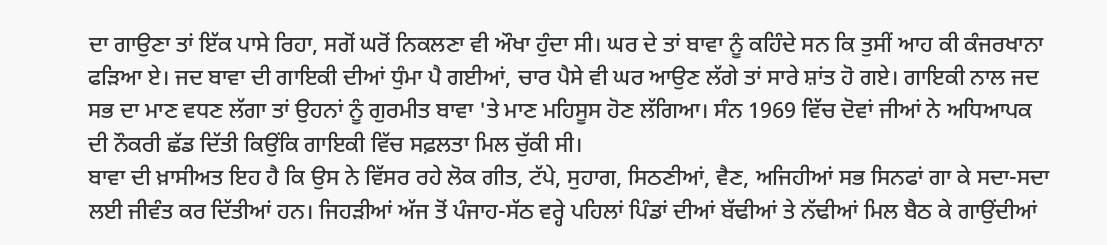ਦਾ ਗਾਉਣਾ ਤਾਂ ਇੱਕ ਪਾਸੇ ਰਿਹਾ, ਸਗੋਂ ਘਰੋਂ ਨਿਕਲਣਾ ਵੀ ਔਖਾ ਹੁੰਦਾ ਸੀ। ਘਰ ਦੇ ਤਾਂ ਬਾਵਾ ਨੂੰ ਕਹਿੰਦੇ ਸਨ ਕਿ ਤੁਸੀਂ ਆਹ ਕੀ ਕੰਜਰਖਾਨਾ ਫੜਿਆ ਏ। ਜਦ ਬਾਵਾ ਦੀ ਗਾਇਕੀ ਦੀਆਂ ਧੁੰਮਾ ਪੈ ਗਈਆਂ, ਚਾਰ ਪੈਸੇ ਵੀ ਘਰ ਆਉਣ ਲੱਗੇ ਤਾਂ ਸਾਰੇ ਸ਼ਾਂਤ ਹੋ ਗਏ। ਗਾਇਕੀ ਨਾਲ ਜਦ ਸਭ ਦਾ ਮਾਣ ਵਧਣ ਲੱਗਾ ਤਾਂ ਉਹਨਾਂ ਨੂੰ ਗੁਰਮੀਤ ਬਾਵਾ 'ਤੇ ਮਾਣ ਮਹਿਸੂਸ ਹੋਣ ਲੱਗਿਆ। ਸੰਨ 1969 ਵਿੱਚ ਦੋਵਾਂ ਜੀਆਂ ਨੇ ਅਧਿਆਪਕ ਦੀ ਨੌਕਰੀ ਛੱਡ ਦਿੱਤੀ ਕਿਉਂਕਿ ਗਾਇਕੀ ਵਿੱਚ ਸਫ਼ਲਤਾ ਮਿਲ ਚੁੱਕੀ ਸੀ।
ਬਾਵਾ ਦੀ ਖ਼ਾਸੀਅਤ ਇਹ ਹੈ ਕਿ ਉਸ ਨੇ ਵਿੱਸਰ ਰਹੇ ਲੋਕ ਗੀਤ, ਟੱਪੇ, ਸੁਹਾਗ, ਸਿਠਣੀਆਂ, ਵੈਣ, ਅਜਿਹੀਆਂ ਸਭ ਸਿਨਫਾਂ ਗਾ ਕੇ ਸਦਾ-ਸਦਾ ਲਈ ਜੀਵੰਤ ਕਰ ਦਿੱਤੀਆਂ ਹਨ। ਜਿਹੜੀਆਂ ਅੱਜ ਤੋਂ ਪੰਜਾਹ-ਸੱਠ ਵਰ੍ਹੇ ਪਹਿਲਾਂ ਪਿੰਡਾਂ ਦੀਆਂ ਬੱਢੀਆਂ ਤੇ ਨੱਢੀਆਂ ਮਿਲ ਬੈਠ ਕੇ ਗਾਉਂਦੀਆਂ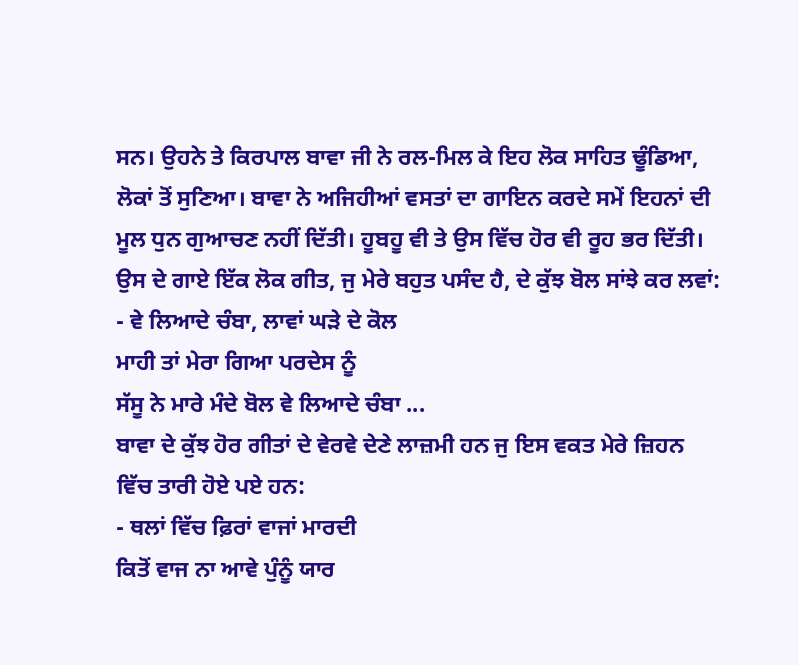ਸਨ। ਉਹਨੇ ਤੇ ਕਿਰਪਾਲ ਬਾਵਾ ਜੀ ਨੇ ਰਲ-ਮਿਲ ਕੇ ਇਹ ਲੋਕ ਸਾਹਿਤ ਢੂੰਡਿਆ, ਲੋਕਾਂ ਤੋਂ ਸੁਣਿਆ। ਬਾਵਾ ਨੇ ਅਜਿਹੀਆਂ ਵਸਤਾਂ ਦਾ ਗਾਇਨ ਕਰਦੇ ਸਮੇਂ ਇਹਨਾਂ ਦੀ ਮੂਲ ਧੁਨ ਗੁਆਚਣ ਨਹੀਂ ਦਿੱਤੀ। ਹੂਬਹੂ ਵੀ ਤੇ ਉਸ ਵਿੱਚ ਹੋਰ ਵੀ ਰੂਹ ਭਰ ਦਿੱਤੀ। ਉਸ ਦੇ ਗਾਏ ਇੱਕ ਲੋਕ ਗੀਤ, ਜੁ ਮੇਰੇ ਬਹੁਤ ਪਸੰਦ ਹੈ, ਦੇ ਕੁੱਝ ਬੋਲ ਸਾਂਝੇ ਕਰ ਲਵਾਂ:
- ਵੇ ਲਿਆਦੇ ਚੰਬਾ, ਲਾਵਾਂ ਘੜੇ ਦੇ ਕੋਲ
ਮਾਹੀ ਤਾਂ ਮੇਰਾ ਗਿਆ ਪਰਦੇਸ ਨੂੰ
ਸੱਸੂ ਨੇ ਮਾਰੇ ਮੰਦੇ ਬੋਲ ਵੇ ਲਿਆਦੇ ਚੰਬਾ ...
ਬਾਵਾ ਦੇ ਕੁੱਝ ਹੋਰ ਗੀਤਾਂ ਦੇ ਵੇਰਵੇ ਦੇਣੇ ਲਾਜ਼ਮੀ ਹਨ ਜੁ ਇਸ ਵਕਤ ਮੇਰੇ ਜ਼ਿਹਨ ਵਿੱਚ ਤਾਰੀ ਹੋਏ ਪਏ ਹਨ:
- ਥਲਾਂ ਵਿੱਚ ਫ਼ਿਰਾਂ ਵਾਜਾਂ ਮਾਰਦੀ
ਕਿਤੋਂ ਵਾਜ ਨਾ ਆਵੇ ਪੁੰਨੂੰ ਯਾਰ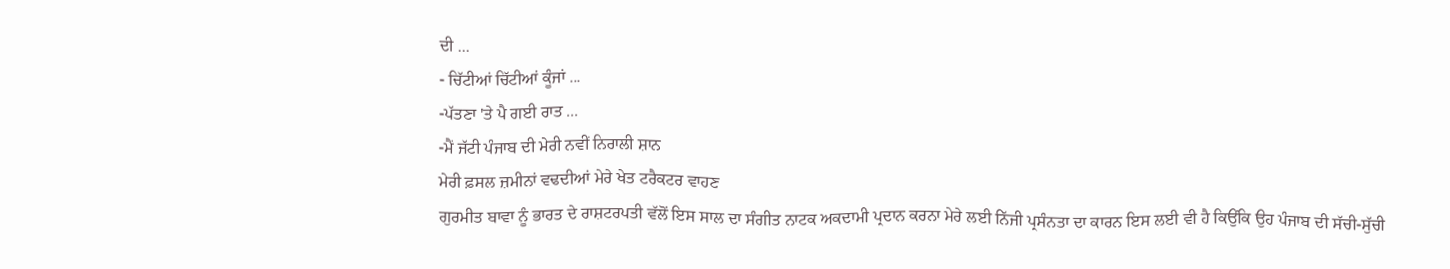ਦੀ ...
- ਚਿੱਟੀਆਂ ਚਿੱਟੀਆਂ ਕੂੰਜਾਂ ...
-ਪੱਤਣਾ 'ਤੇ ਪੈ ਗਈ ਰਾਤ ...
-ਮੈਂ ਜੱਟੀ ਪੰਜਾਬ ਦੀ ਮੇਰੀ ਨਵੀਂ ਨਿਰਾਲੀ ਸ਼ਾਨ
ਮੇਰੀ ਫ਼ਸਲ ਜ਼ਮੀਨਾਂ ਵਢਦੀਆਂ ਮੇਰੇ ਖੇਤ ਟਰੈਕਟਰ ਵਾਹਣ
ਗੁਰਮੀਤ ਬਾਵਾ ਨੂੰ ਭਾਰਤ ਦੇ ਰਾਸ਼ਟਰਪਤੀ ਵੱਲੋਂ ਇਸ ਸਾਲ ਦਾ ਸੰਗੀਤ ਨਾਟਕ ਅਕਦਾਮੀ ਪ੍ਰਦਾਨ ਕਰਨਾ ਮੇਰੇ ਲਈ ਨਿੱਜੀ ਪ੍ਰਸੰਨਤਾ ਦਾ ਕਾਰਨ ਇਸ ਲਈ ਵੀ ਹੈ ਕਿਉਂਕਿ ਉਹ ਪੰਜਾਬ ਦੀ ਸੱਚੀ-ਸੁੱਚੀ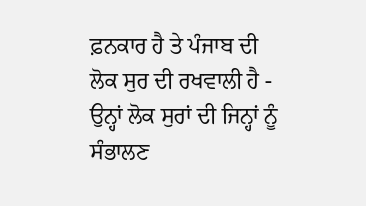ਫ਼ਨਕਾਰ ਹੈ ਤੇ ਪੰਜਾਬ ਦੀ ਲੋਕ ਸੁਰ ਦੀ ਰਖਵਾਲੀ ਹੈ - ਉਨ੍ਹਾਂ ਲੋਕ ਸੁਰਾਂ ਦੀ ਜਿਨ੍ਹਾਂ ਨੂੰ ਸੰਭਾਲਣ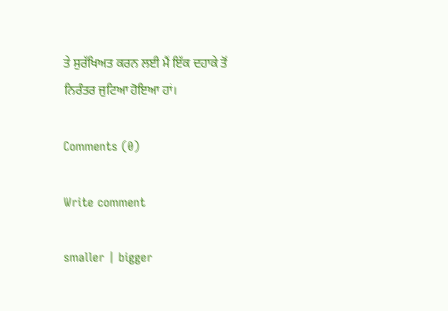ਤੇ ਸੁਰੱਖਿਅਤ ਕਰਨ ਲਈ ਮੈਂ ਇੱਕ ਦਹਾਕੇ ਤੋਂ ਨਿਰੰਤਰ ਜੁਟਿਆ ਹੋਇਆ ਹਾਂ।

Comments (0)

Write comment

smaller | bigger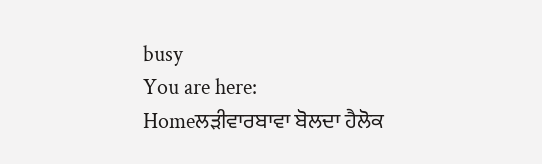busy
You are here:   Homeਲੜੀਵਾਰਬਾਵਾ ਬੋਲਦਾ ਹੈਲੋਕ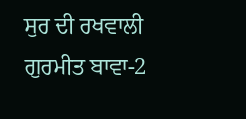ਸੁਰ ਦੀ ਰਖਵਾਲੀ ਗੁਰਮੀਤ ਬਾਵਾ-2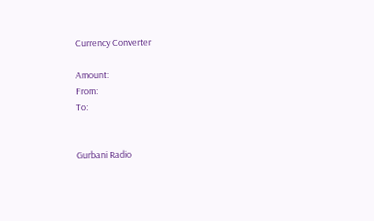Currency Converter

Amount:
From:
To:


Gurbani Radio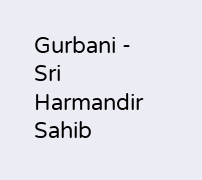Gurbani - Sri Harmandir Sahib